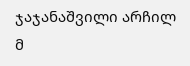ჯაჯანაშვილი არჩილ
მ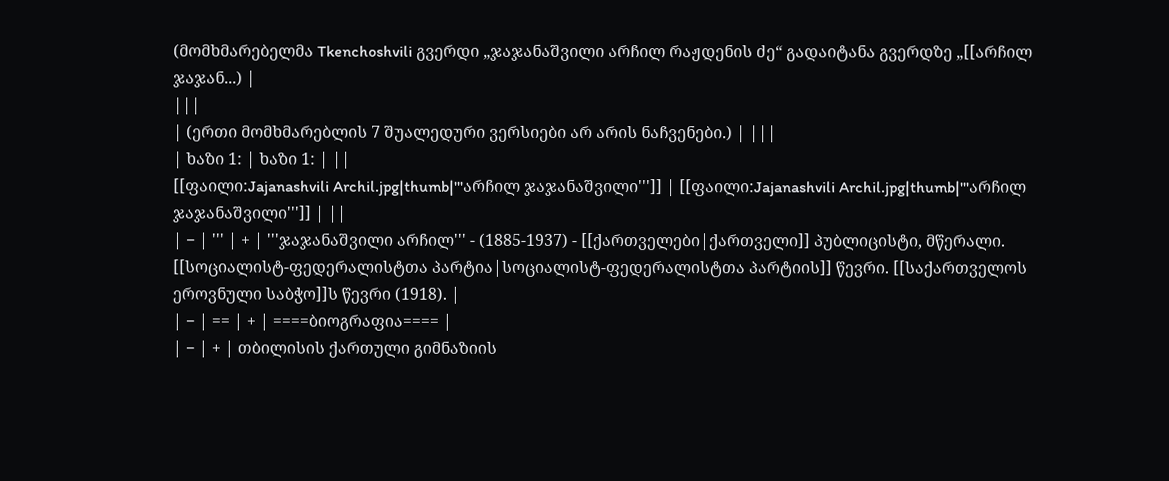(მომხმარებელმა Tkenchoshvili გვერდი „ჯაჯანაშვილი არჩილ რაჟდენის ძე“ გადაიტანა გვერდზე „[[არჩილ ჯაჯან...) |
|||
| (ერთი მომხმარებლის 7 შუალედური ვერსიები არ არის ნაჩვენები.) | |||
| ხაზი 1: | ხაზი 1: | ||
[[ფაილი:Jajanashvili Archil.jpg|thumb|'''არჩილ ჯაჯანაშვილი''']] | [[ფაილი:Jajanashvili Archil.jpg|thumb|'''არჩილ ჯაჯანაშვილი''']] | ||
| − | ''' | + | '''ჯაჯანაშვილი არჩილ''' - (1885-1937) - [[ქართველები|ქართველი]] პუბლიცისტი, მწერალი. [[სოციალისტ-ფედერალისტთა პარტია|სოციალისტ-ფედერალისტთა პარტიის]] წევრი. [[საქართველოს ეროვნული საბჭო]]ს წევრი (1918). |
| − | == | + | ====ბიოგრაფია==== |
| − | + | თბილისის ქართული გიმნაზიის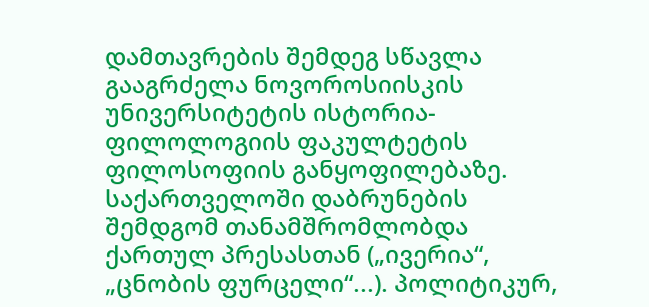დამთავრების შემდეგ სწავლა გააგრძელა ნოვოროსიისკის უნივერსიტეტის ისტორია-ფილოლოგიის ფაკულტეტის ფილოსოფიის განყოფილებაზე. საქართველოში დაბრუნების შემდგომ თანამშრომლობდა ქართულ პრესასთან („ივერია“, „ცნობის ფურცელი“...). პოლიტიკურ,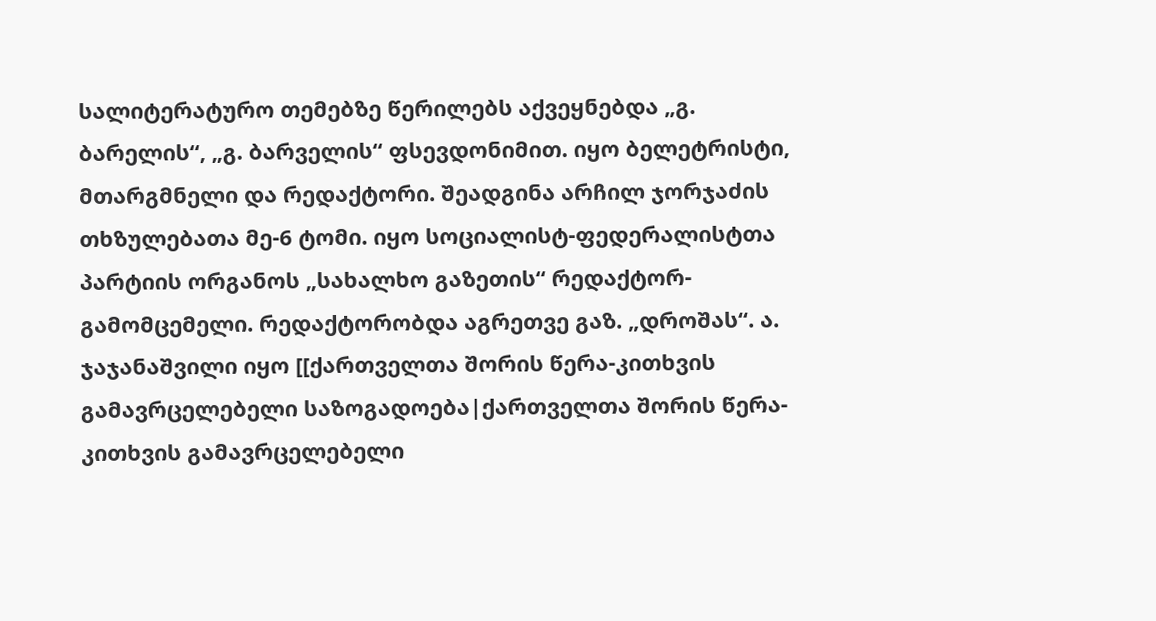სალიტერატურო თემებზე წერილებს აქვეყნებდა „გ. ბარელის“, „გ. ბარველის“ ფსევდონიმით. იყო ბელეტრისტი, მთარგმნელი და რედაქტორი. შეადგინა არჩილ ჯორჯაძის თხზულებათა მე-6 ტომი. იყო სოციალისტ-ფედერალისტთა პარტიის ორგანოს „სახალხო გაზეთის“ რედაქტორ-გამომცემელი. რედაქტორობდა აგრეთვე გაზ. „დროშას“. ა. ჯაჯანაშვილი იყო [[ქართველთა შორის წერა-კითხვის გამავრცელებელი საზოგადოება|ქართველთა შორის წერა-კითხვის გამავრცელებელი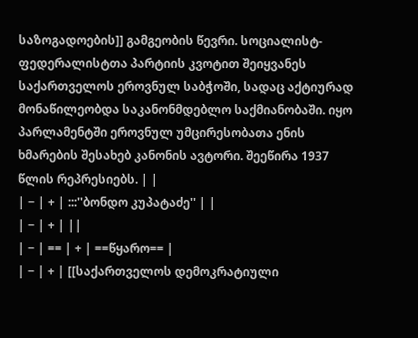საზოგადოების]] გამგეობის წევრი. სოციალისტ-ფედერალისტთა პარტიის კვოტით შეიყვანეს საქართველოს ეროვნულ საბჭოში, სადაც აქტიურად მონაწილეობდა საკანონმდებლო საქმიანობაში. იყო პარლამენტში ეროვნულ უმცირესობათა ენის ხმარების შესახებ კანონის ავტორი. შეეწირა 1937 წლის რეპრესიებს. | |
| − | + | :::''ბონდო კუპატაძე'' | |
| − | + | ||
| − | == | + | ==წყარო== |
| − | + | [[საქართველოს დემოკრატიული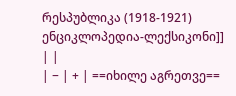რესპუბლიკა (1918-1921) ენციკლოპედია-ლექსიკონი]] | |
| − | + | ==იხილე აგრეთვე==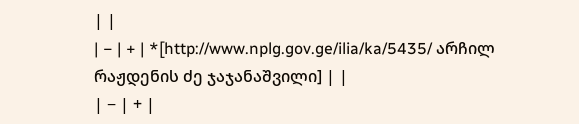| |
| − | + | *[http://www.nplg.gov.ge/ilia/ka/5435/ არჩილ რაჟდენის ძე ჯაჯანაშვილი] | |
| − | + |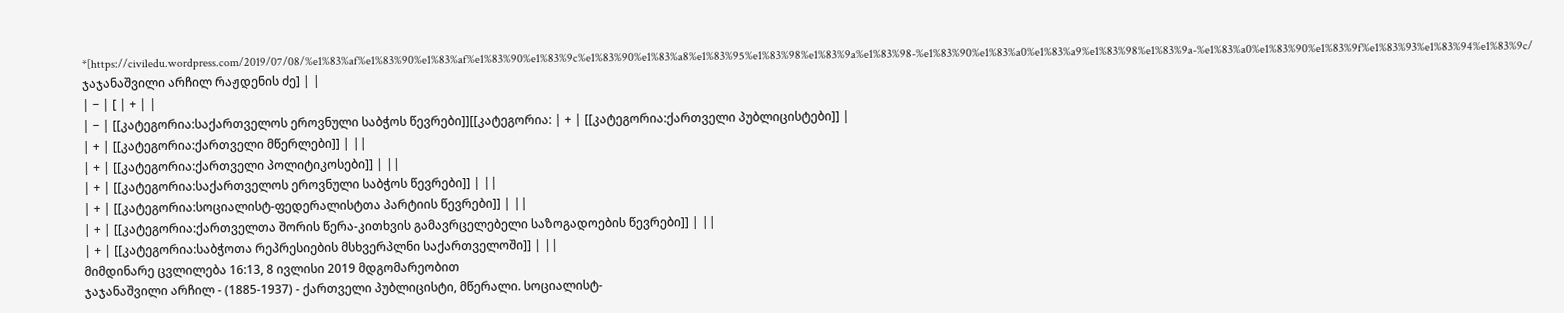*[https://civiledu.wordpress.com/2019/07/08/%e1%83%af%e1%83%90%e1%83%af%e1%83%90%e1%83%9c%e1%83%90%e1%83%a8%e1%83%95%e1%83%98%e1%83%9a%e1%83%98-%e1%83%90%e1%83%a0%e1%83%a9%e1%83%98%e1%83%9a-%e1%83%a0%e1%83%90%e1%83%9f%e1%83%93%e1%83%94%e1%83%9c/ ჯაჯანაშვილი არჩილ რაჟდენის ძე] | |
| − | [ | + | |
| − | [[კატეგორია:საქართველოს ეროვნული საბჭოს წევრები]][[კატეგორია: | + | [[კატეგორია:ქართველი პუბლიცისტები]] |
| + | [[კატეგორია:ქართველი მწერლები]] | ||
| + | [[კატეგორია:ქართველი პოლიტიკოსები]] | ||
| + | [[კატეგორია:საქართველოს ეროვნული საბჭოს წევრები]] | ||
| + | [[კატეგორია:სოციალისტ-ფედერალისტთა პარტიის წევრები]] | ||
| + | [[კატეგორია:ქართველთა შორის წერა-კითხვის გამავრცელებელი საზოგადოების წევრები]] | ||
| + | [[კატეგორია:საბჭოთა რეპრესიების მსხვერპლნი საქართველოში]] | ||
მიმდინარე ცვლილება 16:13, 8 ივლისი 2019 მდგომარეობით
ჯაჯანაშვილი არჩილ - (1885-1937) - ქართველი პუბლიცისტი, მწერალი. სოციალისტ-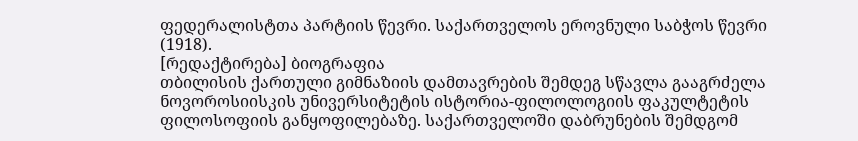ფედერალისტთა პარტიის წევრი. საქართველოს ეროვნული საბჭოს წევრი (1918).
[რედაქტირება] ბიოგრაფია
თბილისის ქართული გიმნაზიის დამთავრების შემდეგ სწავლა გააგრძელა ნოვოროსიისკის უნივერსიტეტის ისტორია-ფილოლოგიის ფაკულტეტის ფილოსოფიის განყოფილებაზე. საქართველოში დაბრუნების შემდგომ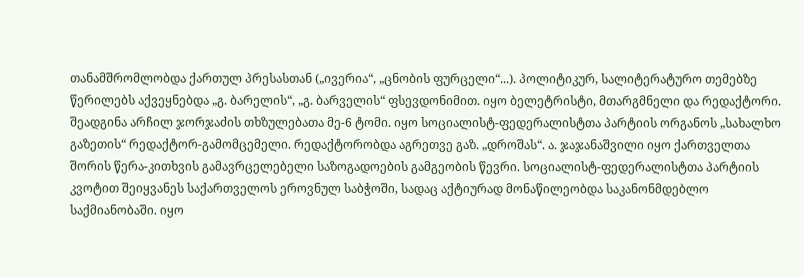თანამშრომლობდა ქართულ პრესასთან („ივერია“, „ცნობის ფურცელი“...). პოლიტიკურ, სალიტერატურო თემებზე წერილებს აქვეყნებდა „გ. ბარელის“, „გ. ბარველის“ ფსევდონიმით. იყო ბელეტრისტი, მთარგმნელი და რედაქტორი. შეადგინა არჩილ ჯორჯაძის თხზულებათა მე-6 ტომი. იყო სოციალისტ-ფედერალისტთა პარტიის ორგანოს „სახალხო გაზეთის“ რედაქტორ-გამომცემელი. რედაქტორობდა აგრეთვე გაზ. „დროშას“. ა. ჯაჯანაშვილი იყო ქართველთა შორის წერა-კითხვის გამავრცელებელი საზოგადოების გამგეობის წევრი. სოციალისტ-ფედერალისტთა პარტიის კვოტით შეიყვანეს საქართველოს ეროვნულ საბჭოში, სადაც აქტიურად მონაწილეობდა საკანონმდებლო საქმიანობაში. იყო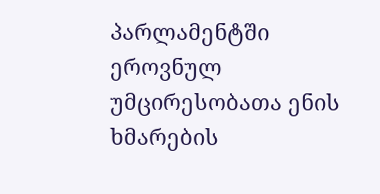პარლამენტში ეროვნულ უმცირესობათა ენის ხმარების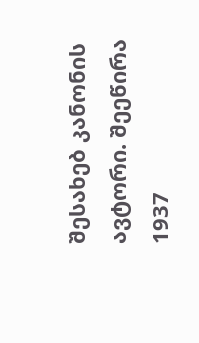შესახებ კანონის ავტორი. შეეწირა 1937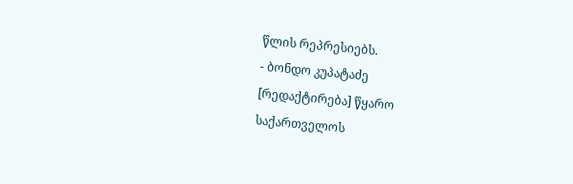წლის რეპრესიებს.
- ბონდო კუპატაძე
[რედაქტირება] წყარო
საქართველოს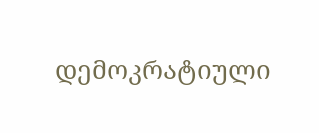დემოკრატიული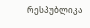რესპუბლიკა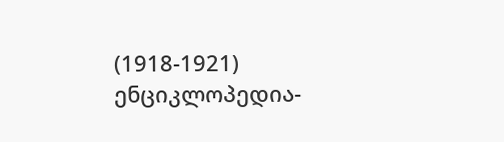(1918-1921) ენციკლოპედია-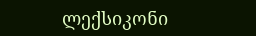ლექსიკონი